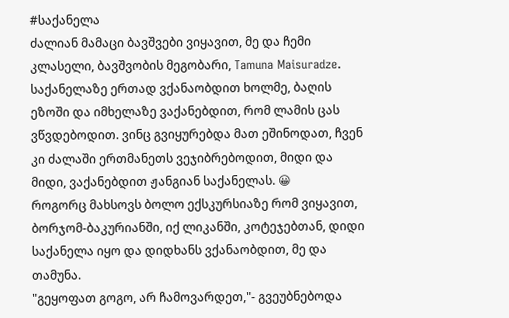#საქანელა
ძალიან მამაცი ბავშვები ვიყავით, მე და ჩემი კლასელი, ბავშვობის მეგობარი, Tamuna Maisuradze. საქანელაზე ერთად ვქანაობდით ხოლმე, ბაღის ეზოში და იმხელაზე ვაქანებდით, რომ ლამის ცას ვწვდებოდით. ვინც გვიყურებდა მათ ეშინოდათ, ჩვენ კი ძალაში ერთმანეთს ვეჯიბრებოდით, მიდი და მიდი, ვაქანებდით ჟანგიან საქანელას. 😀
როგორც მახსოვს ბოლო ექსკურსიაზე რომ ვიყავით, ბორჯომ-ბაკურიანში, იქ ლიკანში, კოტეჯებთან, დიდი საქანელა იყო და დიდხანს ვქანაობდით, მე და თამუნა.
"გეყოფათ გოგო, არ ჩამოვარდეთ,"- გვეუბნებოდა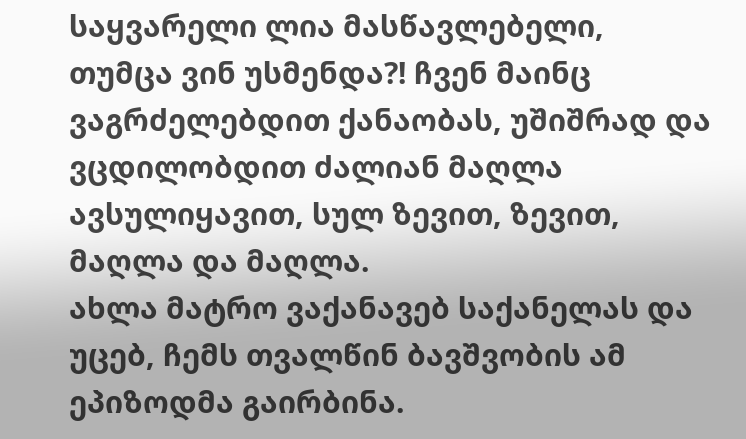საყვარელი ლია მასწავლებელი, თუმცა ვინ უსმენდა?! ჩვენ მაინც ვაგრძელებდით ქანაობას, უშიშრად და ვცდილობდით ძალიან მაღლა ავსულიყავით, სულ ზევით, ზევით, მაღლა და მაღლა.
ახლა მატრო ვაქანავებ საქანელას და უცებ, ჩემს თვალწინ ბავშვობის ამ ეპიზოდმა გაირბინა.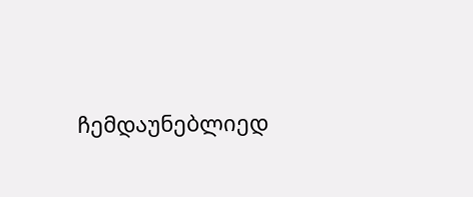ჩემდაუნებლიედ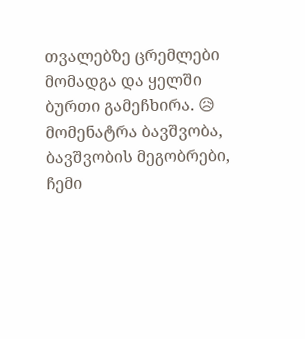თვალებზე ცრემლები მომადგა და ყელში ბურთი გამეჩხირა. 😥 მომენატრა ბავშვობა, ბავშვობის მეგობრები, ჩემი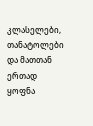კლასელები, თანატოლები და მათთან ერთად ყოფნა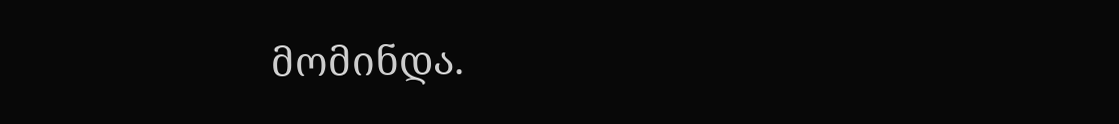მომინდა.